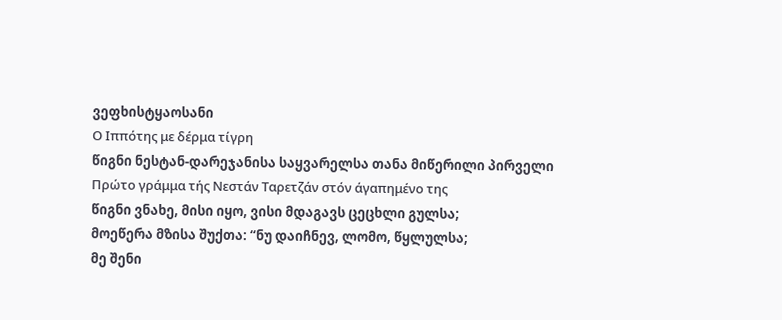ვეფხისტყაოსანი
Ο Ιππότης με δέρμα τίγρη
წიგნი ნესტან-დარეჯანისა საყვარელსა თანა მიწერილი პირველი
Πρώτο γράμμα τής Νεστάν Ταρετζάν στόν άγαπημένο της
წიგნი ვნახე, მისი იყო, ვისი მდაგავს ცეცხლი გულსა;
მოეწერა მზისა შუქთა: “ნუ დაიჩნევ, ლომო, წყლულსა;
მე შენი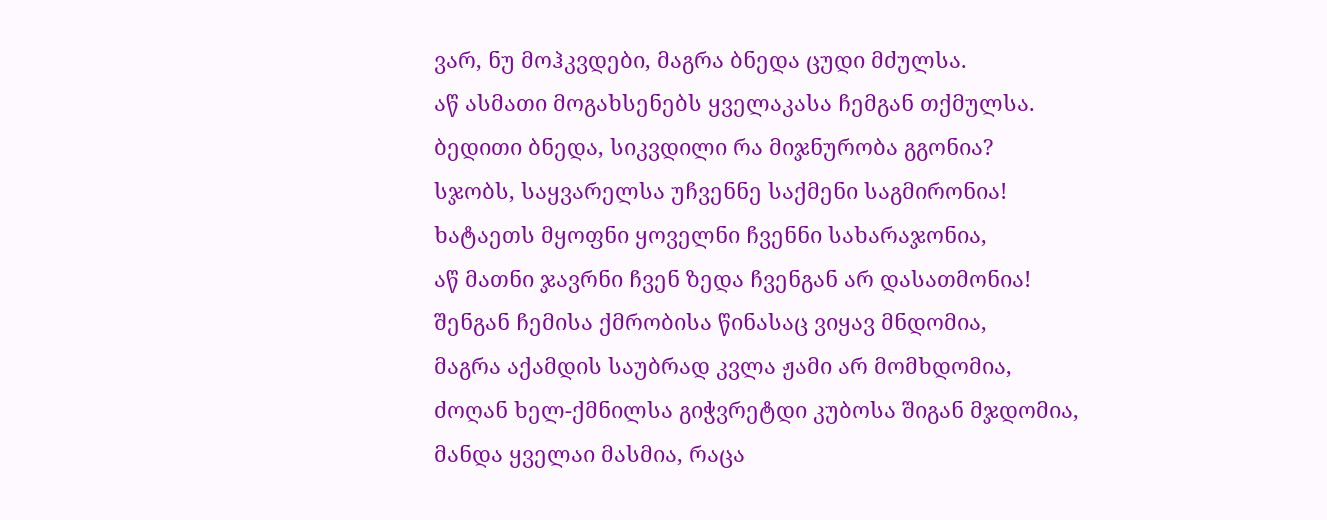ვარ, ნუ მოჰკვდები, მაგრა ბნედა ცუდი მძულსა.
აწ ასმათი მოგახსენებს ყველაკასა ჩემგან თქმულსა.
ბედითი ბნედა, სიკვდილი რა მიჯნურობა გგონია?
სჯობს, საყვარელსა უჩვენნე საქმენი საგმირონია!
ხატაეთს მყოფნი ყოველნი ჩვენნი სახარაჯონია,
აწ მათნი ჯავრნი ჩვენ ზედა ჩვენგან არ დასათმონია!
შენგან ჩემისა ქმრობისა წინასაც ვიყავ მნდომია,
მაგრა აქამდის საუბრად კვლა ჟამი არ მომხდომია,
ძოღან ხელ-ქმნილსა გიჭვრეტდი კუბოსა შიგან მჯდომია,
მანდა ყველაი მასმია, რაცა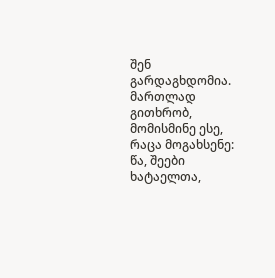შენ გარდაგხდომია.
მართლად გითხრობ, მომისმინე ესე, რაცა მოგახსენე:
წა, შეები ხატაელთა,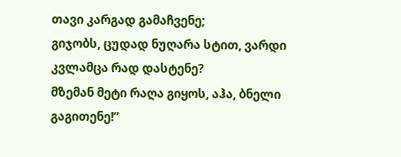თავი კარგად გამაჩვენე;
გიჯობს, ცუდად ნუღარა სტით, ვარდი კვლამცა რად დასტენე?
მზემან მეტი რაღა გიყოს, აჰა, ბნელი გაგითენე!”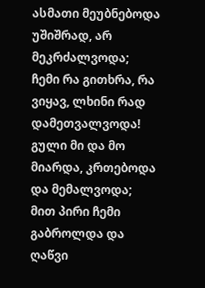ასმათი მეუბნებოდა უშიშრად, არ მეკრძალვოდა;
ჩემი რა გითხრა, რა ვიყავ, ლხინი რად დამეთვალვოდა!
გული მი და მო მიარდა, კრთებოდა და მემალვოდა;
მით პირი ჩემი გაბროლდა და ღაწვი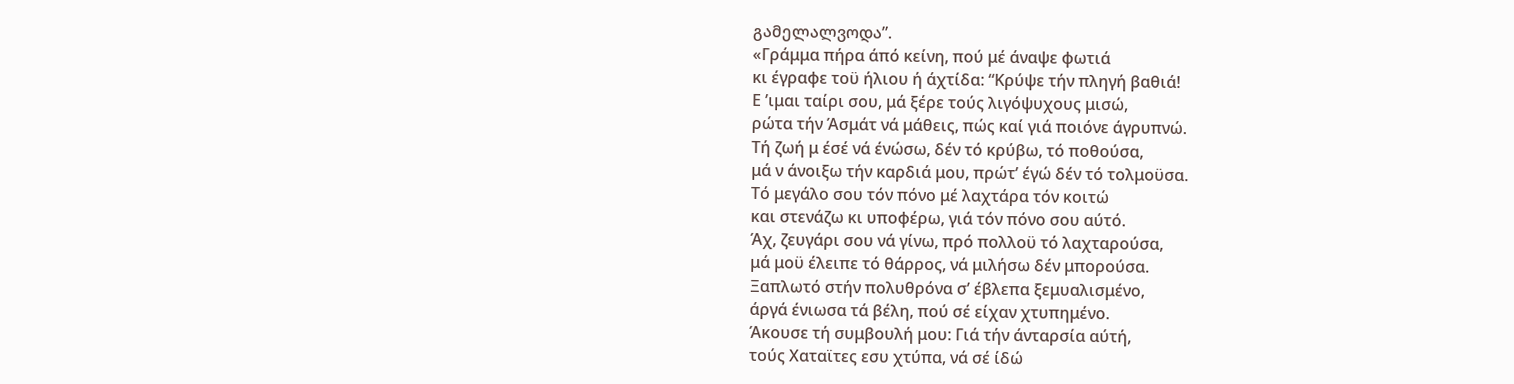გამელალვოდა”.
«Γράμμα πήρα άπό κείνη, πού μέ άναψε φωτιά
κι έγραφε τοϋ ήλιου ή άχτίδα: “Κρύψε τήν πληγή βαθιά!
Ε ’ιμαι ταίρι σου, μά ξέρε τούς λιγόψυχους μισώ,
ρώτα τήν Άσμάτ νά μάθεις, πώς καί γιά ποιόνε άγρυπνώ.
Τή ζωή μ έσέ νά ένώσω, δέν τό κρύβω, τό ποθούσα,
μά ν άνοιξω τήν καρδιά μου, πρώτ’ έγώ δέν τό τολμοϋσα.
Τό μεγάλο σου τόν πόνο μέ λαχτάρα τόν κοιτώ
και στενάζω κι υποφέρω, γιά τόν πόνο σου αύτό.
Άχ, ζευγάρι σου νά γίνω, πρό πολλοϋ τό λαχταρούσα,
μά μοϋ έλειπε τό θάρρος, νά μιλήσω δέν μπορούσα.
Ξαπλωτό στήν πολυθρόνα σ’ έβλεπα ξεμυαλισμένο,
άργά ένιωσα τά βέλη, πού σέ είχαν χτυπημένο.
Άκουσε τή συμβουλή μου: Γιά τήν άνταρσία αύτή,
τούς Χαταϊτες εσυ χτύπα, νά σέ ίδώ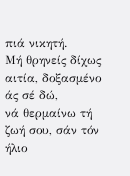πιά νικητή.
Μή θρηνείς δίχως αιτία, δοξασμένο άς σέ δώ,
νά θερμαίνω τή ζωή σου, σάν τόν ήλιο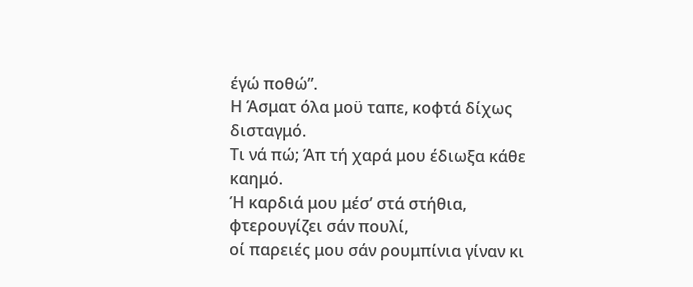έγώ ποθώ”.
Η Άσματ όλα μοϋ ταπε, κοφτά δίχως δισταγμό.
Τι νά πώ; Άπ τή χαρά μου έδιωξα κάθε καημό.
Ή καρδιά μου μέσ’ στά στήθια, φτερουγίζει σάν πουλί,
οί παρειές μου σάν ρουμπίνια γίναν κι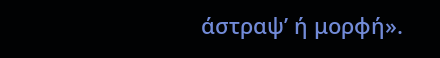άστραψ’ ή μορφή».